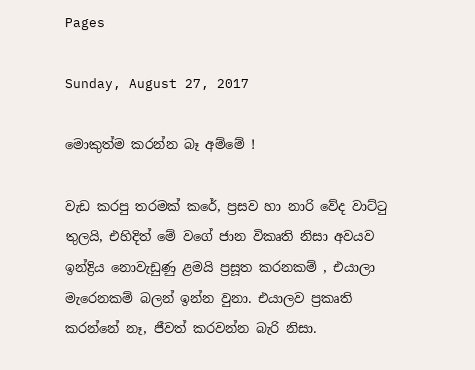Pages

Sunday, August 27, 2017

මොකුත්ම කරන්න බෑ අම්මේ !

වැඩ කරපු තරමක් කරේ, ප්‍රසව හා නාරි වේද වාට්ටු තුලයි, එහිදිත් මේ වගේ ජාන විකෘති නිසා අවයව ඉන්ද්‍රිය නොවැඩුණු ළමයි ප්‍රසූත කරනකම් , එයාලා මැරෙනකම් බලන් ඉන්න වුනා. එයාලව ප්‍රකෘති කරන්නේ නෑ, ජීවත් කරවන්න බැරි නිසා.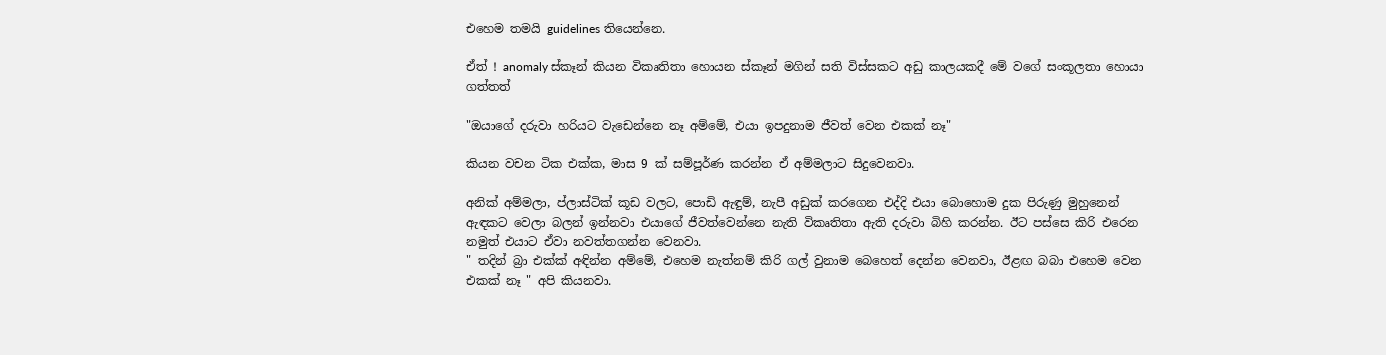එහෙම තමයි guidelines තියෙන්නෙ.

ඒත් ! anomaly ස්කෑන් කියන විකෘතිතා හොයන ස්කෑන් මගින් සති විස්සකට අඩු කාලයකදී මේ වගේ සංකූලතා හොයා ගත්තත්

"ඔයාගේ දරුවා හරියට වැඩෙන්නෙ නෑ අම්මේ, එයා ඉපදුනාම ජීවත් වෙන එකක් නෑ"

කියන වචන ටික එක්ක, මාස 9 ක් සම්පූර්ණ කරන්න ඒ අම්මලාට සිදුවෙනවා.

අනික් අම්මලා, ප්ලාස්ටික් කූඩ වලට, පොඩි ඇඳුම්, නැපී අඩුක් කරගෙන එද්දි එයා බොහොම දුක පිරුණු මුහුනෙන් ඇඳකට වෙලා බලන් ඉන්නවා එයාගේ ජීවත්වෙන්නෙ නැති විකෘතිතා ඇති දරුවා බිහි කරන්න. ඊට පස්සෙ කිරි එරෙන නමුත් එයාට ඒවා නවත්තගන්න වෙනවා.
" තදින් බ්‍රා එක්ක් අඳින්න අම්මේ, එහෙම නැත්නම් කිරි ගල් වුනාම බෙහෙත් දෙන්න වෙනවා, ඊළඟ බබා එහෙම වෙන එකක් නෑ " අපි කියනවා.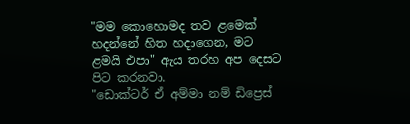"මම කොහොමද තව ළමෙක් හදන්නේ හිත හදාගෙන, මට ළමයි එපා" ඇය තරහ අප දෙසට පිට කරනවා.
"ඩොක්ටර් ඒ අම්මා නම් ඩිප්‍රෙස්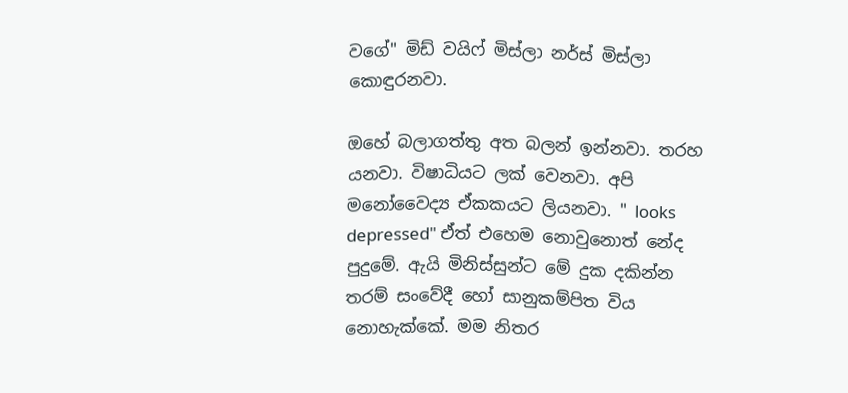වගේ" මිඩ් වයිෆ් මිස්ලා නර්ස් මිස්ලා කොඳුරනවා.

ඔහේ බලාගත්තු අත බලන් ඉන්නවා. තරහ යනවා. විෂාධියට ලක් වෙනවා. අපි මනෝවෛද්‍ය ඒකකයට ලියනවා. " looks depressed" ඒත් එහෙම නොවුනොත් නේද පුදුමේ. ඇයි මිනිස්සුන්ට මේ දුක දකින්න තරම් සංවේදී හෝ සානුකම්පිත විය නොහැක්කේ. මම නිතර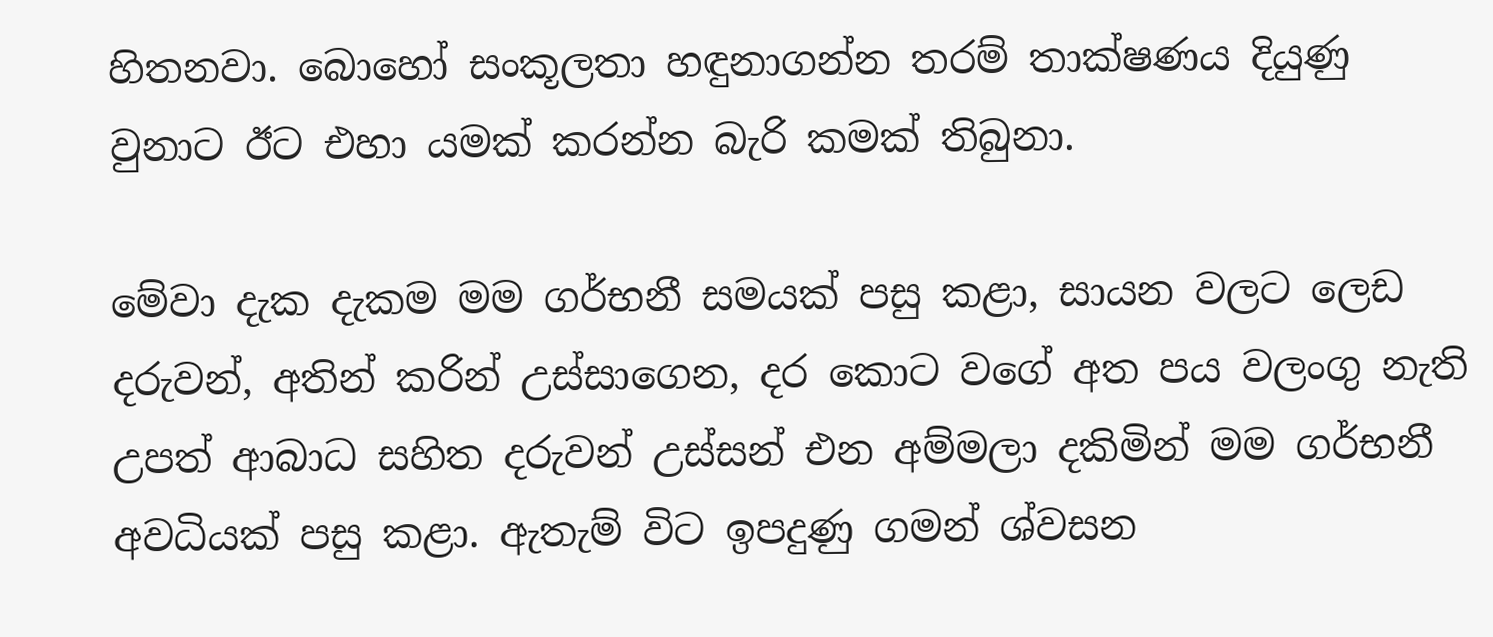හිතනවා. බොහෝ සංකූලතා හඳුනාගන්න තරම් තාක්ෂණය දියුණු වුනාට ඊට එහා යමක් කරන්න බැරි කමක් තිබුනා.

මේවා දැක දැකම මම ගර්භනී සමයක් පසු කළා, සායන වලට ලෙඩ දරුවන්, අතින් කරින් උස්සාගෙන, දර කොට වගේ අත පය වලංගු නැති උපත් ආබාධ සහිත දරුවන් උස්සන් එන අම්මලා දකිමින් මම ගර්භනී අවධියක් පසු කළා. ඇතැම් විට ඉපදුණු ගමන් ශ්වසන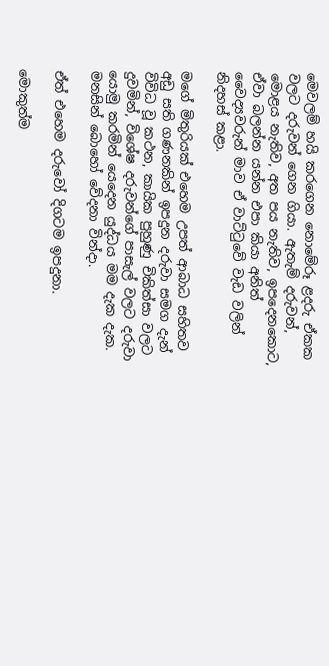මෙවලම් හයි කරගෙන නොමේරූ ළදරු ඒකක වලට දරුවන් ගෙන ගියා. ඇතැම් දරුවන්, මොළය නැතිව, අත පය නැතිව, ඉපදෙනකොට, ඒවා බලන්න යන්න එපා කියා අනිත් වෛද්‍යවරුන් මාව ඒ වාට්ටුවේ වැඩ වලින් නිදහස් කළා.

මගේ මිතුරියක් එහෙම උපත් ආබාධ සහිතව අඩු සති ගණනකින් ඉපදුන දරුවා සමග දැන් විවිධ වූ කථන, කායික පුහුණු චිකිත්සා වලට දුවමින්, විශේෂ දරුවන්ගේ පාසැල් වලට දරුවා යොමු කරමින් යෙදෙන යුද්ධය මම දැක දැක. මනසින් බොහෝ වේදනා වින්දා.

ඒත් එහෙම දරුවෝ දිගටම ඉපදුනා.

මොකුත්ම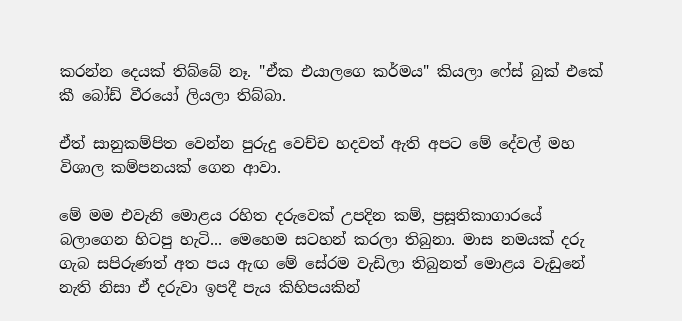කරන්න දෙයක් තිබ්බේ නෑ. "ඒක එයාලගෙ කර්මය" කියලා ෆේස් බුක් එකේ කී බෝඩ් වීරයෝ ලියලා තිබ්බා.

ඒත් සානුකම්පිත වෙන්න පුරුදු වෙච්ච හදවත් ඇති අපට මේ දේවල් මහ විශාල කම්පනයක් ගෙන ආවා.

මේ මම එවැනි මොළය රහිත දරුවෙක් උපදින කම්, ප්‍රසූතිකාගාරයේ බලාගෙන හිටපු හැටි... මෙහෙම සටහන් කරලා තිබුනා. මාස නමයක් දරු ගැබ සපිරුණත් අත පය ඇඟ මේ සේරම වැඩිලා තිබුනත් මොළය වැඩුනේ නැති නිසා ඒ දරුවා ඉපදී පැය කිහිපයකින්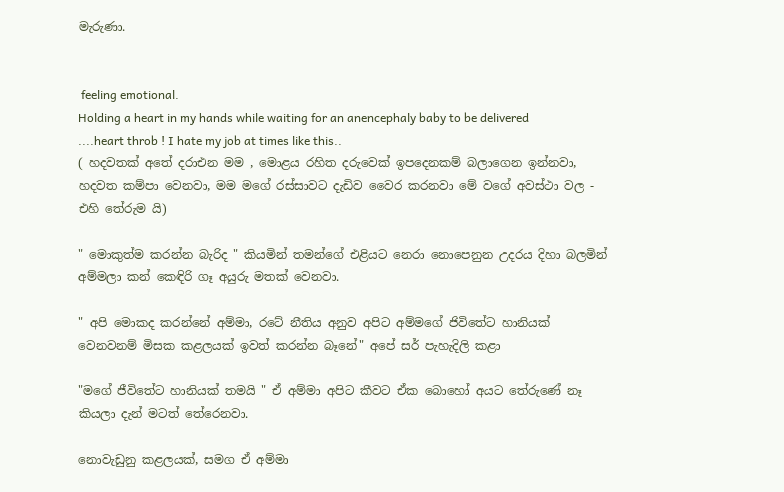මැරුණා.


 feeling emotional.
Holding a heart in my hands while waiting for an anencephaly baby to be delivered ....heart throb ! I hate my job at times like this..
( හදවතක් අතේ දරාඑන මම , මොළය රහිත දරුවෙක් ඉපදෙනකම් බලාගෙන ඉන්නවා, හදවත කම්පා වෙනවා, මම මගේ රස්සාවට දැඩිව වෛර කරනවා මේ වගේ අවස්ථා වල - එහි තේරුම යි)

" මොකුත්ම කරන්න බැරිද " කියමින් තමන්ගේ එළියට නෙරා නොපෙනුන උදරය දිහා බලමින් අම්මලා කන් කෙඳිරි ගෑ අයුරු මතක් වෙනවා.

" අපි මොකද කරන්නේ අම්මා, රටේ නීතිය අනුව අපිට අම්මගේ ජිවිතේට හානියක් වෙනවනම් මිසක කළලයක් ඉවත් කරන්න බෑනේ" අපේ සර් පැහැදිලි කළා

"මගේ ජීවිතේට හානියක් තමයි " ඒ අම්මා අපිට කීවට ඒක බොහෝ අයට තේරුණේ නෑ කියලා දැන් මටත් තේරෙනවා.

නොවැඩුනු කළලයක්, සමග ඒ අම්මා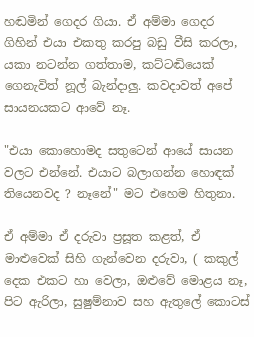හඬමින් ගෙදර ගියා. ඒ අම්මා ගෙදර ගිහින් එයා එකතු කරපු බඩු වීසි කරලා, යකා නටන්න ගත්තාම, කට්ටඬියෙක් ගෙනැවිත් නූල් බැන්දාලු. කවදාවත් අපේ සායනයකට ආවේ නෑ.

"එයා කොහොමද සතුටෙන් ආයේ සායන වලට එන්නේ. එයාට බලාගන්න හොඳක් තියෙනවද ? නෑනේ" මට එහෙම හිතුනා.

ඒ අම්මා ඒ දරුවා ප්‍රසූත කළත්, ඒ මාළුවෙක් සිහි ගැන්වෙන දරුවා, ( කකුල් දෙක එකට හා වෙලා, ඔළුවේ මොළය නෑ, පිට ඇරිලා, සුෂුම්නාව සහ ඇතුලේ කොටස්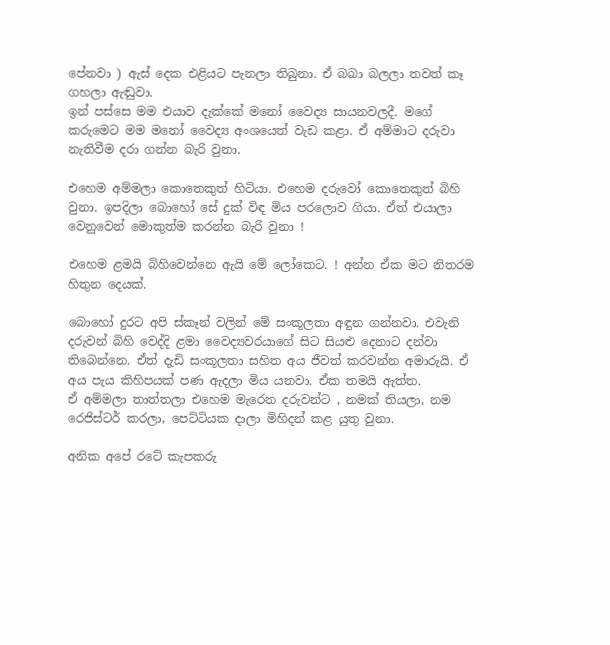පේනවා ) ඇස් දෙක එළියට පැනලා තිබුනා. ඒ බබා බලලා තවත් කෑ ගහලා ඇඬුවා.
ඉන් පස්සෙ මම එයාව දැක්කේ මනෝ වෛද්‍ය සායනවලදී. මගේ කරුමෙට මම මනෝ වෛද්‍ය අංශයෙත් වැඩ කළා. ඒ අම්මාට දරුවා නැතිවීම දරා ගන්න බැරි වුනා.

එහෙම අම්මලා කොතෙකුත් හිටියා. එහෙම දරුවෝ කොතෙකුත් බිහි වුනා. ඉපදිලා බොහෝ සේ දුක් විඳ මිය පරලොව ගියා. ඒත් එයාලා වෙනුවෙන් මොකුත්ම කරන්න බැරි වුනා !

එහෙම ළමයි බිහිවෙන්නෙ ඇයි මේ ලෝකෙට. ! අන්න ඒක මට නිතරම හිතුන දෙයක්.

බොහෝ දුරට අපි ස්කෑන් වලින් මේ සංකූලතා අඳුන ගන්නවා. එවැනි දරුවන් බිහි වෙද්දි ළමා වෛද්‍යවරයාගේ සිට සියළු දෙනාට දන්වා තිබෙන්නෙ. ඒත් දැඩි සංකූලතා සහිත අය ජීවත් කරවන්න අමාරුයි. ඒ අය පැය කිහිපයක් පණ ඇදලා මිය යනවා. ඒක තමයි ඇත්ත.
ඒ අම්මලා තාත්තලා එහෙම මැරෙන දරුවන්ට , නමක් තියලා, නම රෙජිස්ටර් කරලා, පෙට්ටියක දාලා මිහිදන් කළ යුතු වුනා.

අනික අපේ රටේ කැපකරු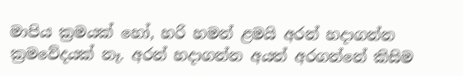මාපිය ක්‍රමයක් හෝ, හරි හමන් ළමයි අරන් හදාගන්න ක්‍රමවේදයක් නෑ. අරන් හදාගන්න අයත් අරගන්නේ කිසිම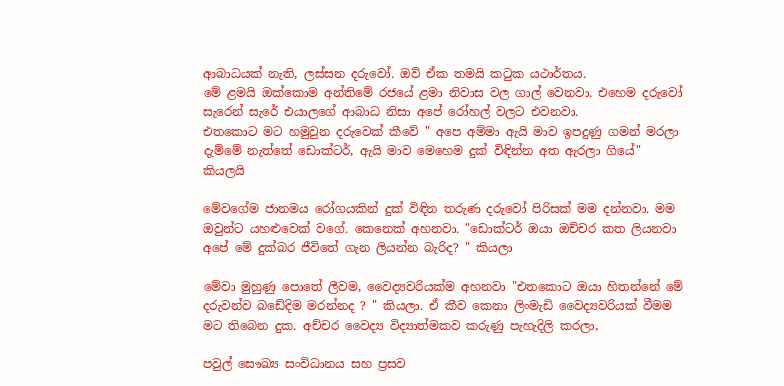ආබාධයක් නැති, ලස්සන දරුවෝ. ඔව් ඒක තමයි කටුක යථාර්තය.
මේ ළමයි ඔක්කොම අන්තිමේ රජයේ ළමා නිවාස වල ගාල් වෙනවා. එහෙම දරුවෝ සැරෙන් සැරේ එයාලගේ ආබාධ නිසා අපේ රෝහල් වලට එවනවා.
එතකොට මට හමුවුන දරුවෙක් කීවේ " අපෙ අම්මා ඇයි මාව ඉපදුණු ගමන් මරලා දැම්මේ නැත්තේ ඩොක්ටර්, ඇයි මාව මෙහෙම දුක් විඳින්න අත ඇරලා ගියේ" කියලයි

මේවගේම ජානමය රෝගයකින් දුක් විඳින තරුණ දරුවෝ පිරිසක් මම දන්නවා. මම ඔවුන්ට යහළුවෙක් වගේ. කෙනෙක් අහනවා. "ඩොක්ටර් ඔයා ඔච්චර කත ලියනවා අපේ මේ දුක්බර ජීවිතේ ගැන ලියන්න බැරිද? " කියලා

මේවා මුහුණු පොතේ ලීවම, වෛද්‍යවරියක්ම අහනවා "එතකොට ඔයා හිතන්නේ මේ දරුවන්ව බඩේදිම මරන්නද ? " කියලා. ඒ කීව කෙනා ලිංමැඩි වෛද්‍යවරියක් වීමම මට තිබෙන දුක. අච්චර වෛද්‍ය විද්‍යාත්මකව කරුණු පැහැදිලි කරලා,

පවුල් සෞඛ්‍ය සංවිධානය සහ ප්‍රසව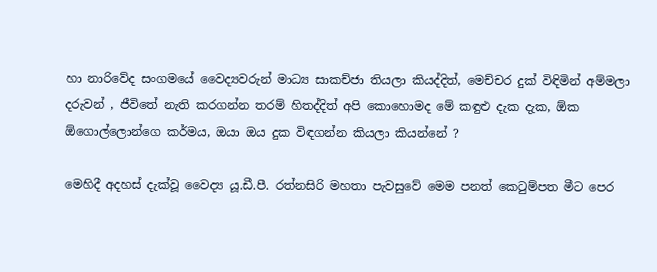හා නාරිවේද සංගමයේ වෛද්‍යවරුන් මාධ්‍ය සාකච්ජා තියලා කියද්දිත්, මෙච්චර දුක් විඳිමින් අම්මලා දරුවන් , ජීවිතේ නැති කරගන්න තරම් හිතද්දිත් අපි කොහොමද මේ කඳුළු දැක දැක, ඕක ඕගොල්ලොන්ගෙ කර්මය, ඔයා ඔය දුක විඳගන්න කියලා කියන්නේ ?

මෙහිදී අදහස් දැක්වූ වෛද්‍ය යූ.ඩී.පී. රත්නසිරි මහතා පැවසුවේ මෙම පනත් කෙටුම්පත මීට පෙර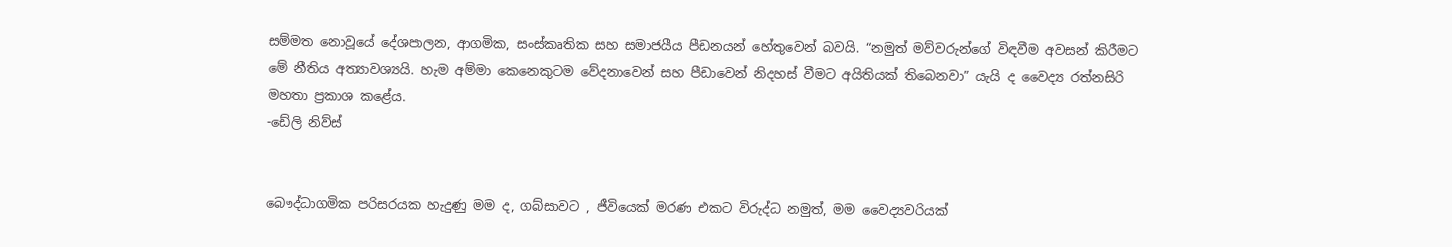සම්මත නොවූයේ දේශපාලන, ආගමික, සංස්කෘතික සහ සමාජයීය පීඩනයන් හේතුවෙන් බවයි. “නමුත් මව්වරුන්ගේ විඳවීම අවසන් කිරීමට මේ නීතිය අත්‍යාවශ්‍යයි. හැම අම්මා කෙනෙකුටම වේදනාවෙන් සහ පීඩාවෙන් නිදහස් වීමට අයිතියක් තිබෙනවා” යැයි ද වෛද්‍ය රත්නසිරි මහතා ප්‍රකාශ කළේය.
-ඩේලි නිව්ස්


බෞද්ධාගමික පරිසරයක හැදුණු මම ද, ගබ්සාවට , ජීවියෙක් මරණ එකට විරුද්ධ නමුත්, මම වෛද්‍යවරියක්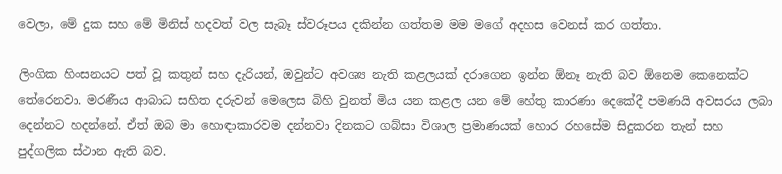වෙලා, මේ දුක සහ මේ මිනිස් හදවත් වල සැබෑ ස්වරූපය දකින්න ගත්තම මම මගේ අදහස වෙනස් කර ගත්තා.

ලිංගික හිංසනයට පත් වූ කතුන් සහ දැරියන්, ඔවුන්ට අවශ්‍ය නැති කළලයක් දරාගෙන ඉන්න ඕනෑ නැති බව ඕනෙම කෙනෙක්ට තේරෙනවා. මරණීය ආබාධ සහිත දරුවන් මෙලෙස බිහි වුනත් මිය යන කළල යන මේ හේතු කාරණා දෙකේදී පමණයි අවසරය ලබා දෙන්නට හදන්නේ. ඒත් ඔබ මා හොඳාකාරවම දන්නවා දිනකට ගබ්සා විශාල ප්‍රමාණයක් හොර රහසේම සිදුකරන තැන් සහ පුද්ගලික ස්ථාන ඇති බව.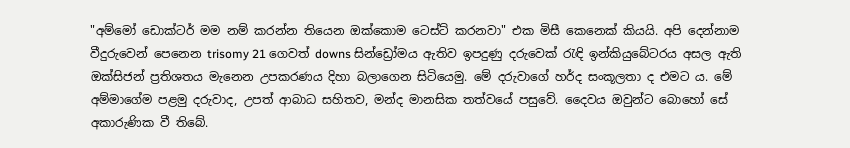"අම්මෝ ඩොක්ටර් මම නම් කරන්න තියෙන ඔක්කොම ටෙස්ට් කරනවා" එක මිසී කෙනෙක් කියයි. අපි දෙන්නාම වීදුරුවෙන් පෙනෙන trisomy 21 ගෙවත් downs සින්ඩ්‍රෝමය ඇතිව ඉපදුණු දරුවෙක් රැඳි ඉන්කියුබේටරය අසල ඇති ඔක්සිජන් ප්‍රතිශතය මැනෙන උපකරණය දිහා බලාගෙන සිටියෙමු. මේ දරුවාගේ හර්ද සංකූලතා ද එමට ය. මේ අම්මාගේම පළමු දරුවාද, උපත් ආබාධ සහිතව, මන්ද මානසික තත්වයේ පසුවේ. දෛවය ඔවුන්ට බොහෝ සේ අකාරුණික වී තිබේ.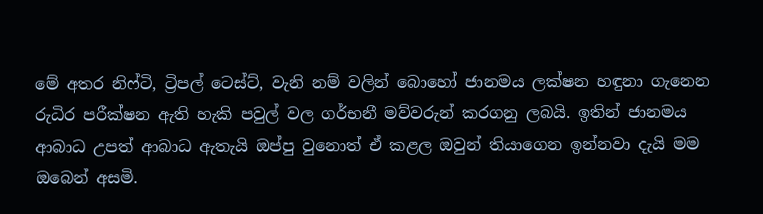මේ අතර නිෆ්ටි, ට්‍රිපල් ටෙස්ට්, වැනි නම් වලින් බොහෝ ජානමය ලක්ෂන හඳුනා ගැනෙන රුධිර පරීක්ෂන ඇති හැකි පවුල් වල ගර්භනී මව්වරුන් කරගනු ලබයි. ඉතින් ජානමය ආබාධ උපත් ආබාධ ඇතැයි ඔප්පු වුනොත් ඒ කළල ඔවුන් තියාගෙන ඉන්නවා දැයි මම ඔබෙන් අසමි.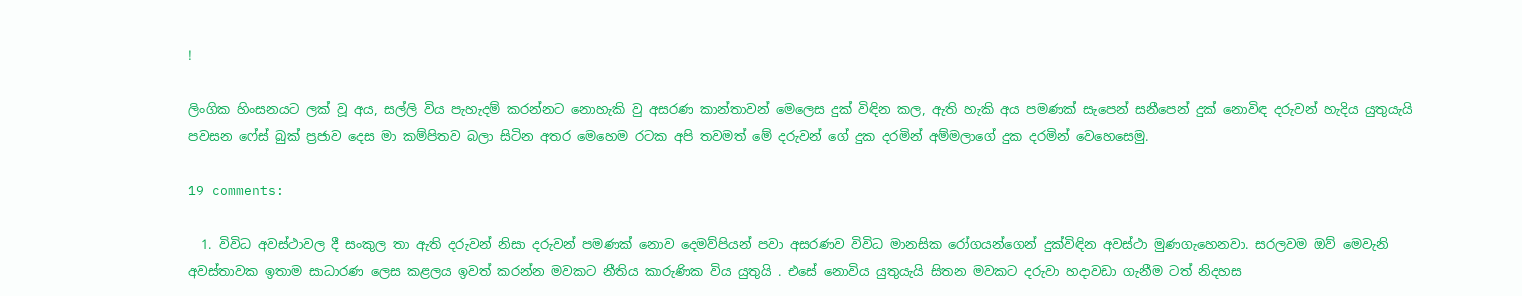!

ලිංගික හිංසනයට ලක් වූ අය, සල්ලි විය පැහැදම් කරන්නට නොහැකි වු අසරණ කාන්තාවන් මෙලෙස දුක් විඳින කල, ඇති හැකි අය පමණක් සැපෙන් සනීපෙන් දුක් නොවිඳ දරුවන් හැදිය යුතුයැයි පවසන ෆේස් බුක් ප්‍රජාව දෙස මා කම්පිතව බලා සිටින අතර මෙහෙම රටක අපි තවමත් මේ දරුවන් ගේ දුක දරමින් අම්මලාගේ දුක දරමින් වෙහෙසෙමු.

19 comments:

  1. විවිධ අවස්ථාවල දී සංකුල තා ඇති දරුවන් නිසා දරුවන් පමණක් නොව දෙමව්පියන් පවා අසරණව විවිධ මානසික රෝගයන්ගෙන් දුක්විඳින අවස්ථා මුණගැහෙනවා. සරලවම ඔව් මෙවැනි අවස්තාවක ඉතාම සාධාරණ ලෙස කළලය ඉවත් කරන්න මවකට නීතිය කාරුණික විය යුතුයි . එසේ නොවිය යුතුයැයි සිතන මවකට දරුවා හදාවඩා ගැනීම ටත් නිදහස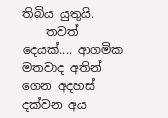තිබිය යුතුයි.
    තවත් දෙයක්.... ආගමික මතවාද අතින් ගෙන අදහස් දක්වන අය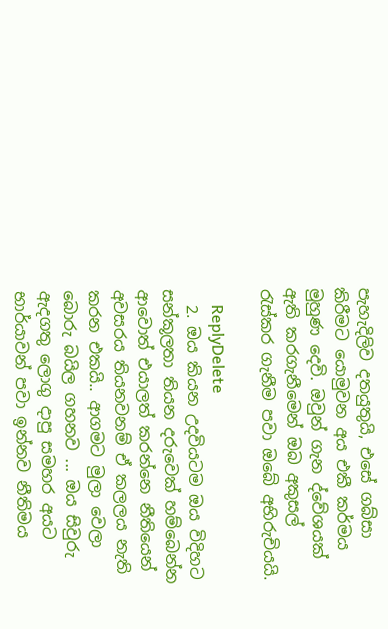පැහැදිලිව දතයුතුයි, එසේ ගබ්සා කිරීමට යොමුවන අය එකී කර්මය මුහුණ දෙවි. ඔවුන් ගැන ද්වේශයක් ඇති කරගැනීමෙන් ඔබ අකුසල් රැස්කර ගැනීම පවා ඔබේ අභිරුචියයි.

    ReplyDelete
  2. ඔය කියන උදවියටම ඔය විදිහට සන්කූලතා තියන දරුවෙක් හම්බෙන්න ආවොත් එයාලත් කරන්නෙ නීතියෙන් අවසරය තියනවනම් ඒ කලලය නැති කරන එකයි.. ආගමට මුලා වෙලා බොරු බයිල ගහනව ... ඔය සිවුරු ඇදගතු ලොගු දාපු සමහර අයට භාර්යාවන් පවා ඉන්නව නීතිමය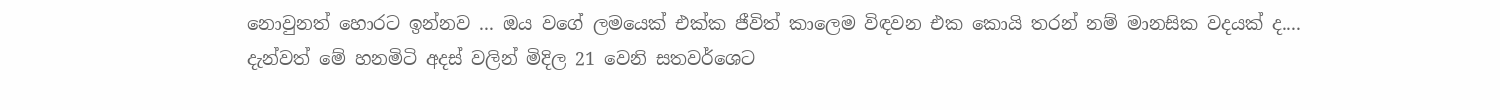නොවුනත් හොරට ඉන්නව ... ඔය වගේ ලමයෙක් එක්ක ජීවිත් කාලෙම විඳවන එක කොයි තරන් නම් මානසික වදයක් ද.... දැන්වත් මේ හනමිටි අදස් වලින් මිදිල 21 වෙනි සතවර්ශෙට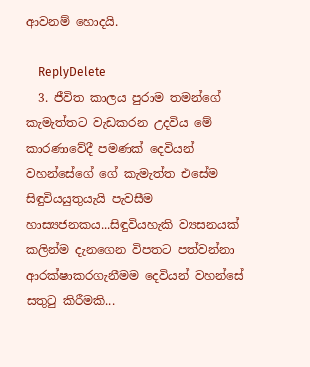ආවනම් හොදයි.

    ReplyDelete
  3. ජීවිත කාලය පුරාම තමන්ගේ කැමැත්තට වැඩකරන උදවිය මේ කාරණාවේදී පමණක් දෙවියන් වහන්සේගේ ගේ කැමැත්ත එසේම සිඳුවියයුතුයැයි පැවසීම හාස්‍යජනකය...සිඳුවියහැකි ව්‍යසනයක් කලින්ම දැනගෙන විපතට පත්වන්නා ආරක්ෂාකරගැනීමම දෙවියන් වහන්සේ සතුටු කිරීමකි...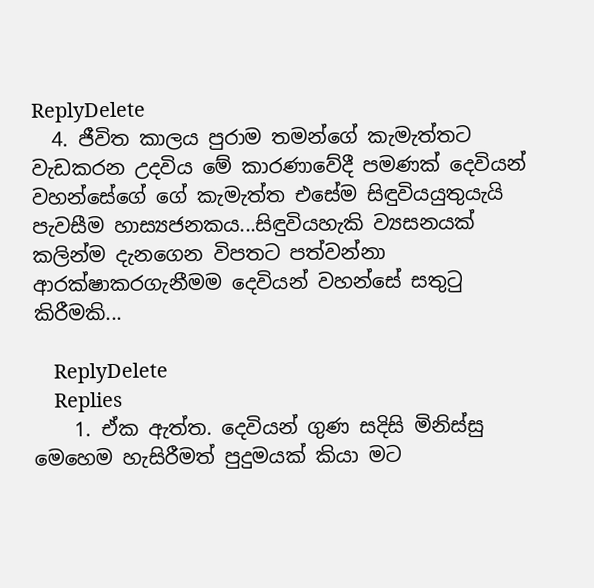ReplyDelete
  4. ජීවිත කාලය පුරාම තමන්ගේ කැමැත්තට වැඩකරන උදවිය මේ කාරණාවේදී පමණක් දෙවියන් වහන්සේගේ ගේ කැමැත්ත එසේම සිඳුවියයුතුයැයි පැවසීම හාස්‍යජනකය...සිඳුවියහැකි ව්‍යසනයක් කලින්ම දැනගෙන විපතට පත්වන්නා ආරක්ෂාකරගැනීමම දෙවියන් වහන්සේ සතුටු කිරීමකි...

    ReplyDelete
    Replies
    1. ඒක ඇත්ත. දෙවියන් ගුණ සදිසි මිනිස්සු මෙහෙම හැසිරීමත් පුදුමයක් කියා මට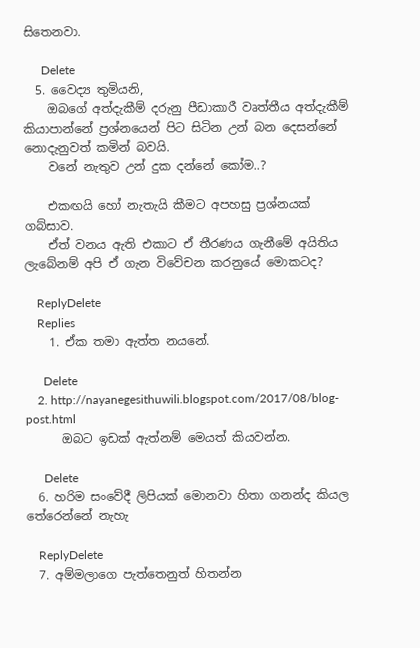සිතෙනවා.

      Delete
  5. වෛද්‍ය තුමියනි,
    ඔබගේ අත්දැකීම් දරුනු පීඩාකාරී වෘත්තීය අත්දැකීම් කියාපාන්නේ ප්‍රශ්නයෙන් පිට සිටින උන් බන දෙසන්නේ නොදැනුවත් කමින් බවයි.
    වනේ නැතුව උන් දුක දන්නේ කෝම..?

    එකඟයි හෝ නැතැයි කීමට අපහසු ප්‍රශ්නයක් ගබ්සාව.
    ඒත් වනය ඇති එකාට ඒ තීරණය ගැනීමේ අයිතිය ලැබේනම් අපි ඒ ගැන විවේචන කරනුයේ මොකටද?

    ReplyDelete
    Replies
    1. ඒක තමා ඇත්ත නයනේ.

      Delete
    2. http://nayanegesithuwili.blogspot.com/2017/08/blog-post.html
      ඔබට ඉඩක් ඇත්නම් මෙයත් කියවන්න.

      Delete
  6. හරිම සංවේදී ලිපියක් මොනවා හිතා ගනන්ද කියල තේරෙන්නේ නැහැ

    ReplyDelete
  7. අම්මලාගෙ පැත්තෙනුත් හිතන්න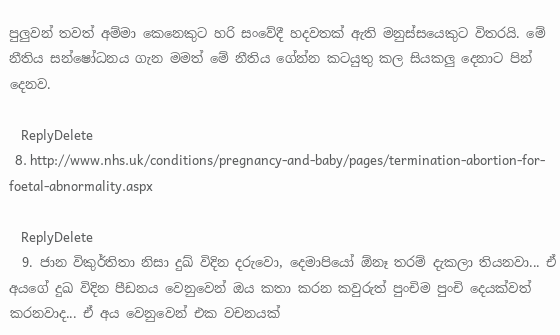පුලුවන් තවත් අම්මා කෙනෙකුට හරි සංවේදී හදවතක් ඇති මනුස්සයෙකුට විතරයි. මේ නීතිය සන්ෂෝධනය ගැන මමත් මේ නීතිය ගේන්න කටයුතු කල සියකලු දෙනාට පින් දෙනව.

    ReplyDelete
  8. http://www.nhs.uk/conditions/pregnancy-and-baby/pages/termination-abortion-for-foetal-abnormality.aspx

    ReplyDelete
  9. ජාන විකුර්තිතා නිසා දුඛ් විදින දරුවො, දෙමාපියෝ ඕනෑ තරම් දැකලා තියනවා... ඒ අයගේ දුඛ විදින පීඩනය වෙනුවෙන් ඔය කතා කරන කවුරුත් පුංචිම පුංචි දෙයක්වත් කරනවාද... ඒ අය වෙනුවෙන් එක වචනයක්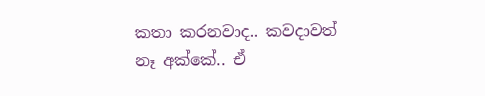කතා කරනවාද.. කවදාවත් නෑ අක්කේ.. ඒ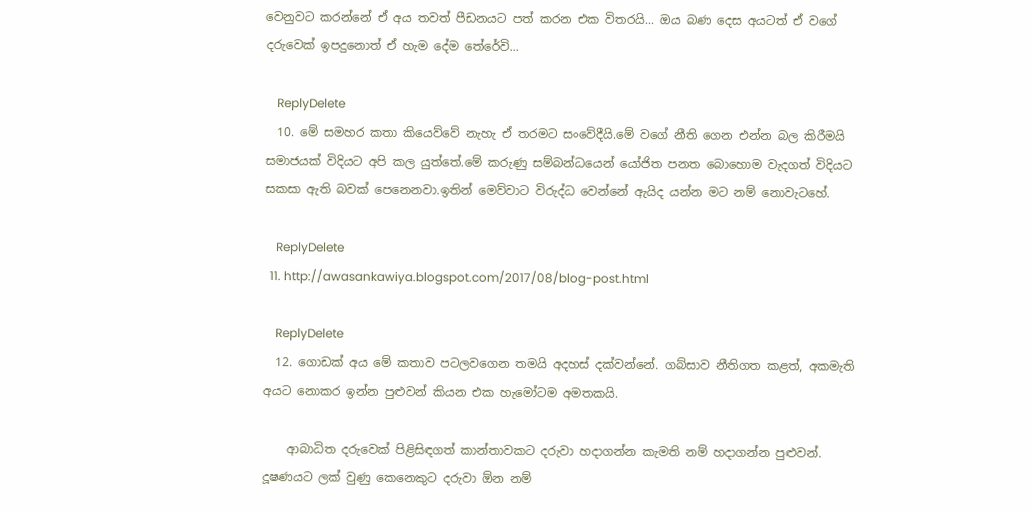වෙනුවට කරන්නේ ඒ අය තවත් පීඩනයට පත් කරන එක විතරයි... ඔය බණ දෙස අයටත් ඒ වගේ දරුවෙක් ඉපදුනොත් ඒ හැම දේම තේරේවි...

    ReplyDelete
  10. මේ සමහර කතා කියෙව්වේ නැහැ ඒ තරමට සංවේදීයි.මේ වගේ නීති ගෙන එන්න බල කිරීමයි සමාජයක් විදියට අපි කල යුත්තේ.මේ කරුණු සම්බන්ධයෙන් යෝජිත පනත බොහොම වැදගත් විදියට සකසා ඇති බවක් පෙනෙනවා.ඉතින් මෙව්වාට විරුද්ධ වෙන්නේ ඇයිද යන්න මට නම් නොවැටහේ.

    ReplyDelete
  11. http://awasankawiya.blogspot.com/2017/08/blog-post.html

    ReplyDelete
  12. ගොඩක් අය මේ කතාව පටලවගෙන තමයි අදහස් දක්වන්නේ. ගබ්සාව නීතිගත කළත්, අකමැති අයට නොකර ඉන්න පුළුවන් කියන එක හැමෝටම අමතකයි.

    ආබාධිත දරුවෙක් පිළිසිඳගත් කාන්තාවකට දරුවා හදාගන්න කැමති නම් හදාගන්න පුළුවන්. දූෂණයට ලක් වුණු කෙනෙකුට දරුවා ඕන නම්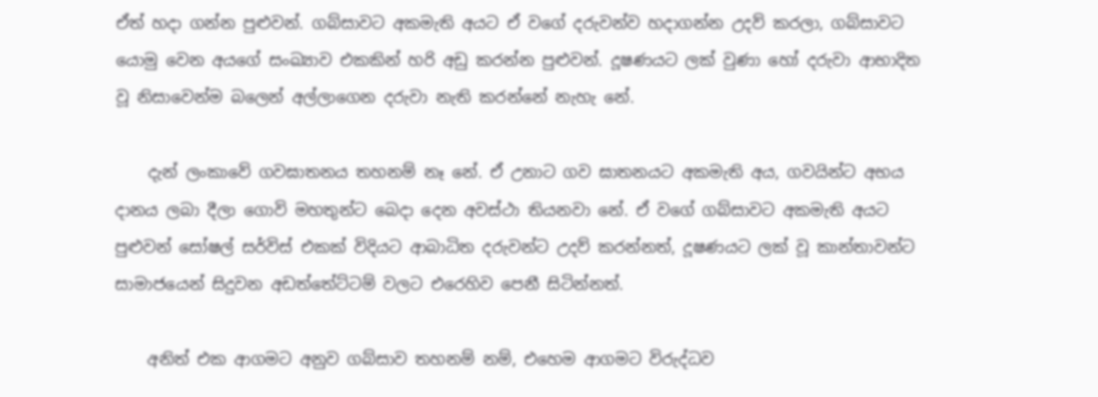ඒත් හදා ගන්න පුළුවන්. ගබ්සාවට අකමැති අයට ඒ වගේ දරුවන්ව හදාගන්න උදව් කරලා, ගබ්සාවට යොමු වෙන අයගේ සංඛ්‍යාව එකකින් හරි අඩු කරන්න පුළුවන්. දූෂණයට ලක් වුණා හෝ දරුවා ආභාදිත වූ නිසාවෙන්ම බලෙන් අල්ලාගෙන දරුවා නැති කරන්නේ නැහැ නේ.

    දැන් ලංකාවේ ගවඝාතනය තහනම් නෑ නේ. ඒ උනාට ගව ඝාතනයට අකමැති අය, ගවයින්ට අභය දානය ලබා දීලා ගොවි මහතුන්ට බෙදා දෙන අවස්ථා තියනවා නේ. ඒ වගේ ගබ්සාවට අකමැති අයට පුළුවන් සෝෂල් සර්විස් එකක් විදියට ආබාධිත දරුවන්ට උදව් කරන්නත්, දූෂණයට ලක් වූ කාන්තාවන්ට සාමාජයෙන් සිදුවන අඩත්තේට්ටම් වලට එරෙහිව පෙනී සිටින්නත්.

    අනිත් එක ආගමට අනුව ගබ්සාව තහනම් නම්, එහෙම ආගමට විරුද්ධව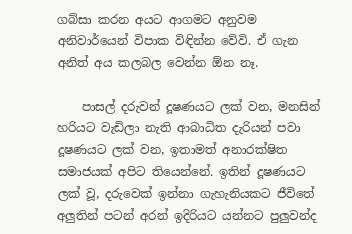ගබ්සා කරන අයට ආගමට අනුවම අනිවාර්යෙන් විපාක විඳින්න වේවි. ඒ ගැන අනිත් අය කලබල වෙන්න ඕන නෑ.

    පාසල් දරුවන් දූෂණයට ලක් වන, මනසින් හරියට වැඩිලා නැති ආබාධිත දැරියන් පවා දූෂණයට ලක් වන, ඉතාමත් අනාරක්ෂිත සමාජයක් අපිට තියෙන්නේ. ඉතින් දූෂණයට ලක් වූ, දරුවෙක් ඉන්නා ගැහැනියකට ජීවිතේ අලුතින් පටන් අරන් ඉදිරියට යන්නට පුලුවන්ද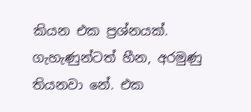කියන එක ප්‍රශ්නයක්. ගැහැණුන්ටත් හීන, අරමුණු තියනවා නේ. එක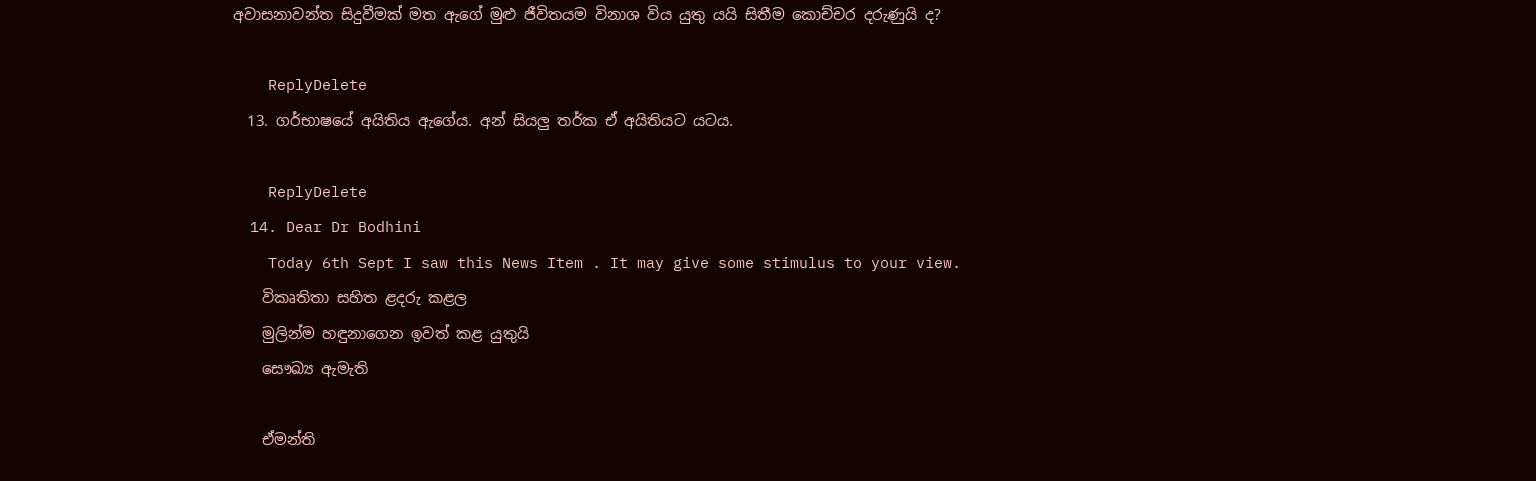අවාසනාවන්ත සිදුවීමක් මත ඇගේ මුළු ජීවිතයම විනාශ විය යුතු යයි සිතීම කොච්චර දරුණුයි ද?

    ReplyDelete
  13. ගර්භාෂයේ අයිතිය ඇගේය. අන් සියලු තර්ක ඒ අයිතියට යටය.

    ReplyDelete
  14. Dear Dr Bodhini
    Today 6th Sept I saw this News Item . It may give some stimulus to your view.
    විකෘතිතා සහිත ළදරු කළල
    මුලින්ම හඳුනාගෙන ඉවත් කළ යුතුයි
    සෞඛ්‍ය ඇමැති

    ඒමන්ති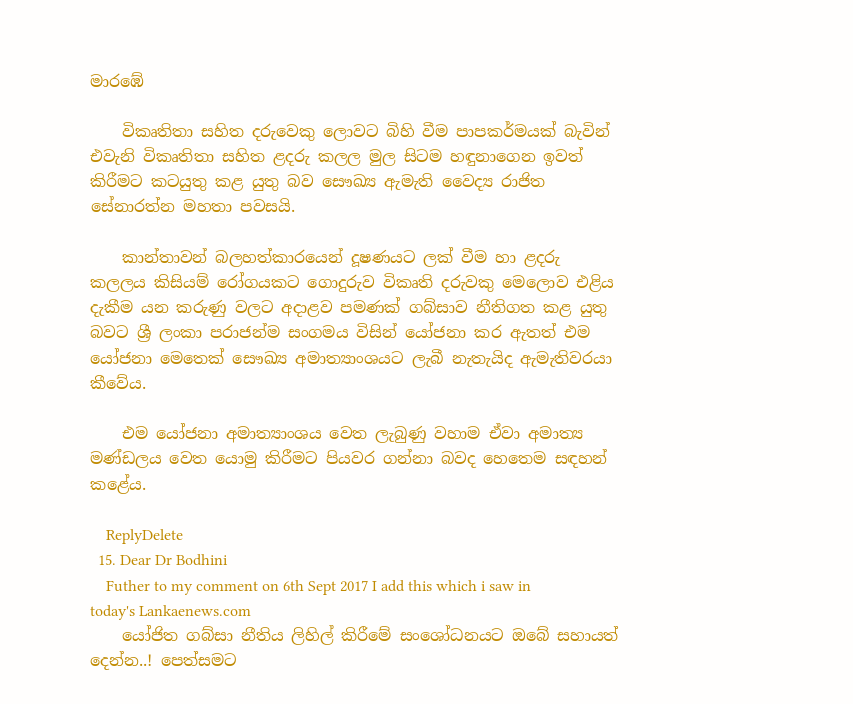මාරඹේ

    විකෘතිතා සහිත දරුවෙකු ලොවට බිහි වීම පාපකර්මයක්‌ බැවින් එවැනි විකෘතිතා සහිත ළදරු කලල මුල සිටම හඳුනාගෙන ඉවත් කිරීමට කටයුතු කළ යුතු බව සෞඛ්‍ය ඇමැති වෛද්‍ය රාජිත සේනාරත්න මහතා පවසයි.

    කාන්තාවන් බලහත්කාරයෙන් දූෂණයට ලක්‌ වීම හා ළදරු කලලය කිසියම් රෝගයකට ගොදුරුව විකෘති දරුවකු මෙලොව එළිය දැකීම යන කරුණු වලට අදාළව පමණක්‌ ගබ්සාව නීතිගත කළ යුතු බවට ශ්‍රී ලංකා පරාජන්ම සංගමය විසින් යෝජනා කර ඇතත් එම යෝජනා මෙතෙක්‌ සෞඛ්‍ය අමාත්‍යාංශයට ලැබී නැතැයිද ඇමැතිවරයා කීවේය.

    එම යෝජනා අමාත්‍යාංශය වෙත ලැබුණු වහාම ඒවා අමාත්‍ය මණ්‌ඩලය වෙත යොමු කිරීමට පියවර ගන්නා බවද හෙතෙම සඳහන් කළේය.

    ReplyDelete
  15. Dear Dr Bodhini
    Futher to my comment on 6th Sept 2017 I add this which i saw in today's Lankaenews.com
    යෝජිත ගබ්සා නීතිය ලිහිල් කිරීමේ සංශෝධනයට ඔබේ සහායත් දෙන්න..! පෙත්සමට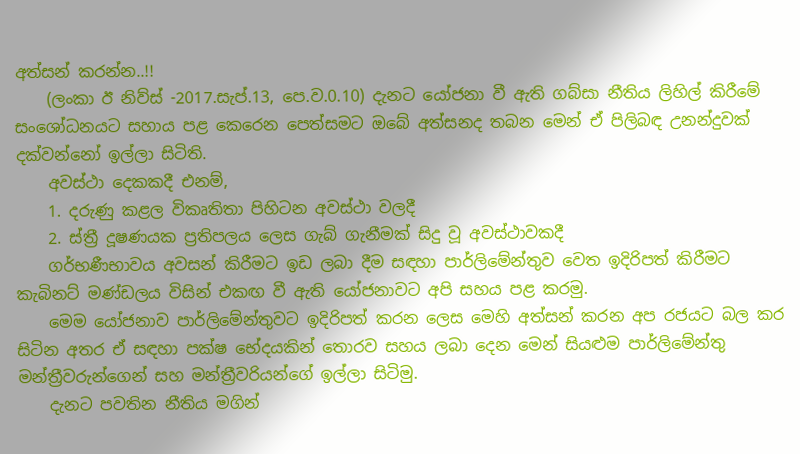අත්සන් කරන්න..!!
    (ලංකා ඊ නිව්ස් -2017.සැප්.13, පෙ.ව‍.0.10) දැනට යෝජනා වී ඇති ගබ්සා නීතිය ලිහිල් කිරීමේ සංශෝධනයට සහාය පළ කෙරෙන පෙත්සමට ඔබේ අත්සනද තබන මෙන් ඒ පිලිබඳ උනන්දුවක් දක්වන්නෝ ඉල්ලා සිටිති.
    අවස්ථා දෙකකදී එනම්,
    1. දරුණු කළල විකෘතිතා පිහිටන අවස්ථා වලදී
    2. ස්ත්‍රී දූෂණයක ප්‍රතිපලය ලෙස ගැබ් ගැනීමක් සිදු වූ අවස්ථාවකදී
    ගර්භණීභාවය අවසන් කිරීමට ඉඩ ලබා දීම සඳහා පාර්ලිමේන්තුව වෙත ඉදිරිපත් කිරීමට කැබිනට් මණ්ඩලය විසින් එකඟ වී ඇති යෝජනාවට අපි සහය පළ කරමු.
    මෙම යෝජනාව පාර්ලිමේන්තුවට ඉදිරිපත් කරන ලෙස මෙහි අත්සන් කරන අප රජයට බල කර සිටින අතර ඒ සඳහා පක්ෂ භේදයකින් තොරව සහය ලබා දෙන මෙන් සියළුම පාර්ලිමේන්තු මන්ත්‍රීවරුන්ගෙන් සහ මන්ත්‍රීවරියන්ගේ ඉල්ලා සිටිමු.
    දැනට පවතින නීතිය මගින්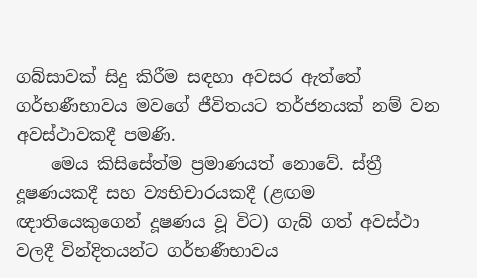ගබ්සාවක් සිදු කිරීම සඳහා අවසර ඇත්තේ ගර්භණීභාවය මවගේ ජීවිතයට තර්ජනයක් නම් වන අවස්ථාවකදී පමණි.
    මෙය කිසිසේත්ම ප්‍රමාණයත් නොවේ. ස්ත්‍රී දූෂණයකදී සහ ව්‍යභිචාරයකදී (ළඟම ඥාතියෙකුගෙන් දූෂණය වූ විට) ගැබ් ගත් අවස්ථා වලදී වින්දිතයන්ට ගර්භණීභාවය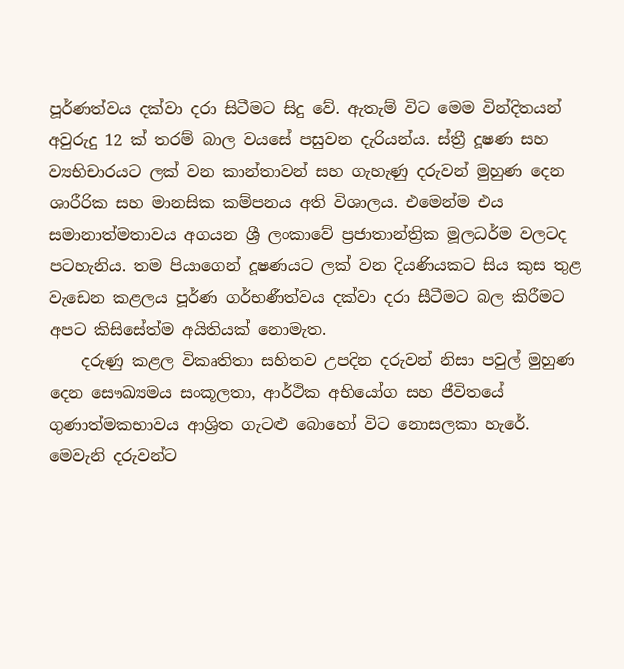පූර්ණත්වය දක්වා දරා සිටීමට සිදු වේ. ඇතැම් විට මෙම වින්දිතයන් අවුරුදු 12 ක් තරම් බාල වයසේ පසුවන දැරියන්ය. ස්ත්‍රී දූෂණ සහ ව්‍යභිචාරයට ලක් වන කාන්තාවන් සහ ගැහැණු දරුවන් මුහුණ දෙන ශාරීරික සහ මානසික කම්පනය අති විශාලය. එමෙන්ම එය සමානාත්මතාවය අගයන ශ්‍රී ලංකාවේ ප්‍රජාතාන්ත්‍රික මූලධර්ම වලටද පටහැනිය. තම පියාගෙන් දූෂණයට ලක් වන දියණියකට සිය කුස තුළ වැඩෙන කළලය පූර්ණ ගර්භණීත්වය දක්වා දරා සීටීමට බල කිරීමට අපට කිසිසේත්ම අයිතියක් නොමැත.
    දරුණු කළල විකෘතිතා සහිතව උපදින දරුවන් නිසා පවුල් මුහුණ දෙන සෞඛ්‍යමය සංකූලතා, ආර්ථික අභියෝග සහ ජීවිතයේ ගුණාත්මකභාවය ආශ්‍රිත ගැටළු බොහෝ විට නොසලකා හැරේ. මෙවැනි දරුවන්ට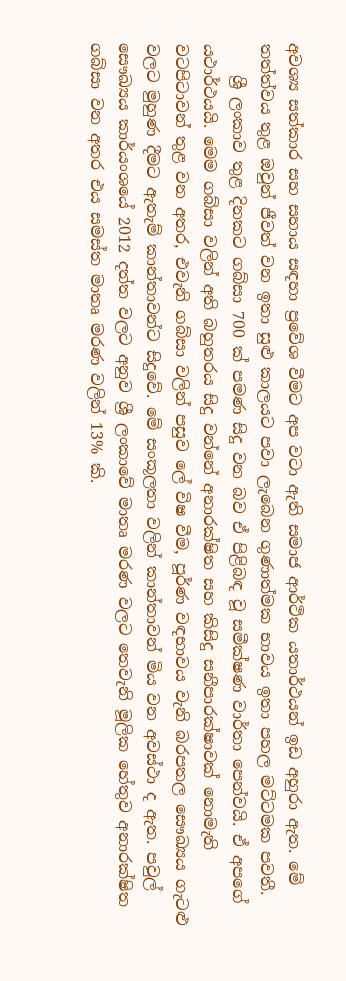අවශ්‍ය සත්කාර සහ සහාය සඳහා ප්‍රවේශ වීමට අප වටා ඇති සමාජ ආර්ථික යතාර්ථයන් ඉඩ අහුරා ඇත. මේ තත්ත්වය තුළ ඔවුන් ජීවත් වන ඉතා සුළු කාලයට පවා ලැබෙන ගුණාත්මක භාවය ඉතා පහල මට්ටමක පවතී.
    ශ්‍රී ලංකාව තුළ දිනකට ගබ්සා 700 ක් පමණ සිදු වන බව ඒ පිළිබඳ වූ සමීක්ෂණ වාර්තා පෙන්වයි. ඒ අපගේ යථාර්ථයයි. මෙම ගබ්සා වලින් අති බහුතරය සිදු වන්නේ අනාරක්ෂිත සහ කිසිදු සනීපාරක්ෂාවක් නොමැති වටපිටාවන් තුළ වන අතර, එවැනි ගබ්සා වලින් පසුව ලේ විෂ වීම, පූර්ණ වඳභාවය වැනි බරපතල සෞඛ්‍යය ගැටළු වලට මුහුණ දීමට ඇතැම් කාන්තාවන්ට සිදුවේ. මේ සංකූලතා වලින් කාන්තාවන් මිය වන අවස්ථා ද ඇත. පවුල් සෞඛ්‍යය කාර්යංශයේ 2012 දත්ත වලට අනුව ශ්‍රී ලංකාවේ මාතෘ මරණ වලට තෙවැනි මූලික හේතුව අනාරක්ෂිත ගබ්සා වන අතර එය සමස්ත මාතෘ මරණ වලින් 13% කි.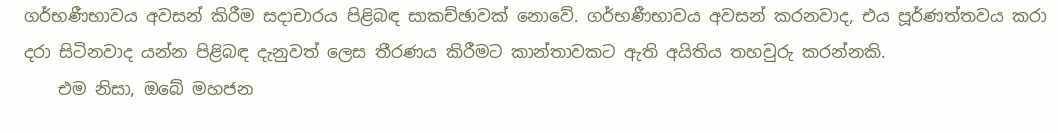ගර්භණීභාවය අවසන් කිරීම සදාචාරය පිළිබඳ සාකච්ඡාවක් නොවේ. ගර්භණීභාවය අවසන් කරනවාද, එය පූර්ණත්තවය කරා දරා සිටිනවාද යන්න පිළිබඳ දැනුවත් ලෙස තීරණය කිරීමට කාන්තාවකට ඇති අයිතිය තහවුරු කරන්නකි.
    එම නිසා, ඔබේ මහජන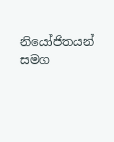නියෝජිතයන් සමග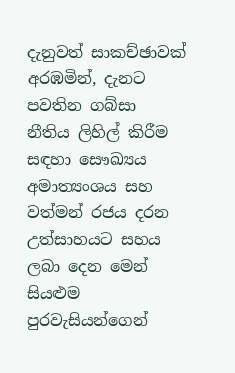දැනුවත් සාකච්ඡාවක් අරඹමින්, දැනට පවතින ගබ්සා නීතිය ලිහිල් කිරීම සඳහා සෞඛ්‍යය අමාත්‍යංශය සහ වත්මන් රජය දරන උත්සාහයට සහය ලබා දෙන මෙන් සියළුම පුරවැසියන්ගෙන්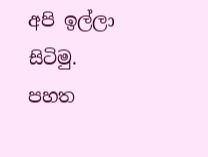අපි ඉල්ලා සිටිමු. පහත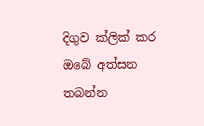දිගුව ක්ලික් කර ඔබේ අත්සන තබන්න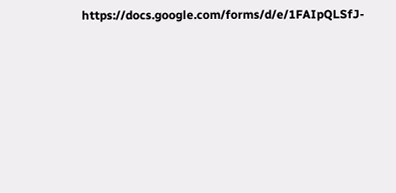https://docs.google.com/forms/d/e/1FAIpQLSfJ-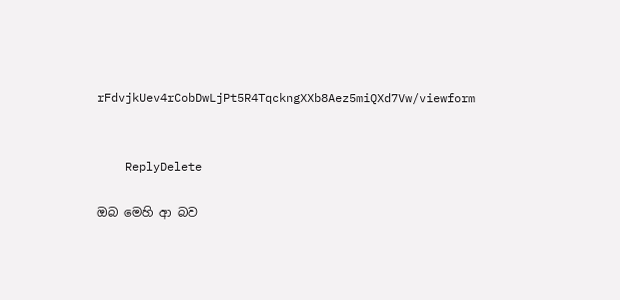rFdvjkUev4rCobDwLjPt5R4TqckngXXb8Aez5miQXd7Vw/viewform


    ReplyDelete

ඔබ මෙහි ආ බව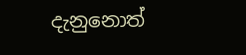දැනුනොත්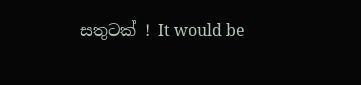සතුටක් ! It would be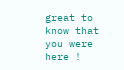great to know that you were here !